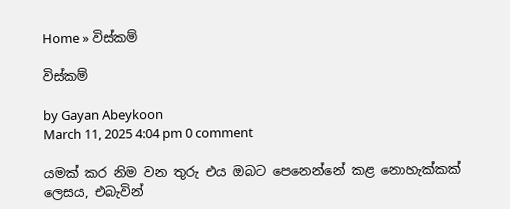Home » විස්කම්

විස්කම්

by Gayan Abeykoon
March 11, 2025 4:04 pm 0 comment

යමක් කර නිම වන තුරු එය ඔබට පෙනෙන්නේ කළ නොහැක්කක් ලෙසය, එබැවින්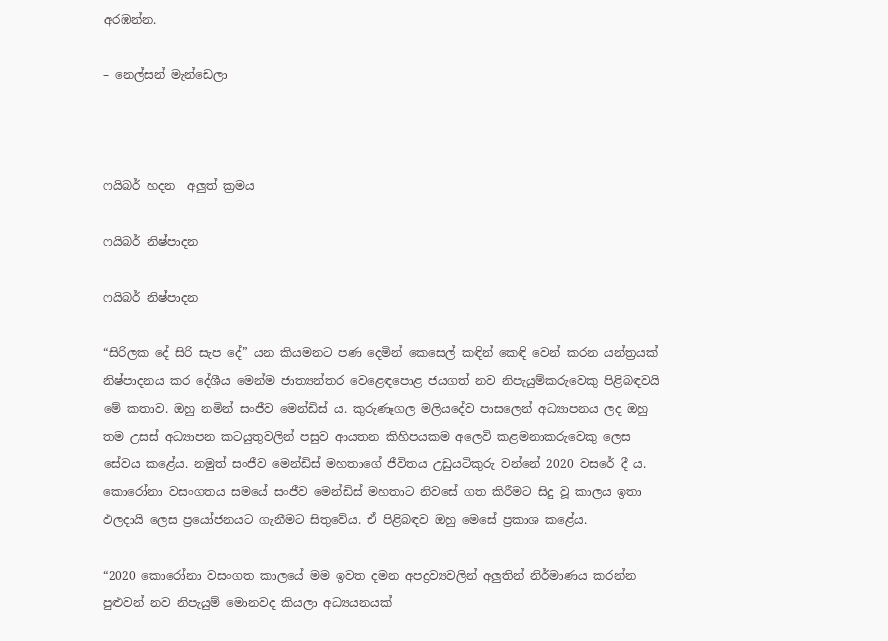අරඹන්න.

– නෙල්සන් මැන්ඩෙලා



ෆයිබර් හදන  අලුත් ක්‍රමය

ෆයිබර් නිෂ්පාදන

ෆයිබර් නිෂ්පාදන

“සිරිලක දේ සිරි සැප දේ” යන කියමනට පණ දෙමින් කෙසෙල් කඳින් කෙඳි වෙන් කරන යන්ත්‍රයක් නිෂ්පාදනය කර දේශීය මෙන්ම ජාත්‍යන්තර වෙළෙඳපොළ ජයගත් නව නිපැයුම්කරුවෙකු පිළිබඳවයි මේ කතාව. ඔහු නමින් සංජීව මෙන්ඩිස් ය. කුරුණෑගල මලියදේව පාසලෙන් අධ්‍යාපනය ලද ඔහු තම උසස් අධ්‍යාපන කටයුතුවලින් පසුව ආයතන කිහිපයකම අලෙවි කළමනාකරුවෙකු ලෙස සේවය කළේය. නමුත් සංජීව මෙන්ඩිස් මහතාගේ ජීවිතය උඩුයටිකුරු වන්නේ 2020 වසරේ දී ය. කොරෝනා වසංගතය සමයේ සංජීව මෙන්ඩිස් මහතාට නිවසේ ගත කිරීමට සිදු වූ කාලය ඉතා ඵලදායි ලෙස ප්‍රයෝජනයට ගැනීමට සිතුවේය. ඒ පිළිබඳව ඔහු මෙසේ ප්‍රකාශ කළේය.

“2020 කොරෝනා වසංගත කාලයේ මම ඉවත දමන අපද්‍රව්‍යවලින් අලුතින් නිර්මාණය කරන්න පුළුවන් නව නිපැයුම් මොනවද කියලා අධ්‍යයනයක්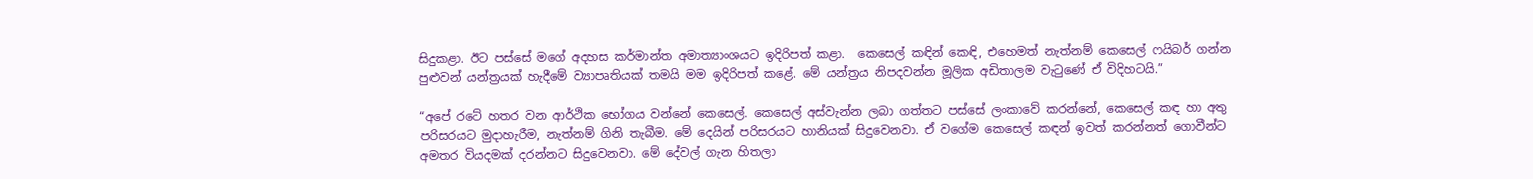සිදුකළා. ඊට පස්සේ මගේ අදහස කර්මාන්ත අමාත්‍යාංශයට ඉදිරිපත් කළා.  කෙසෙල් කඳින් කෙඳි, එහෙමත් නැත්නම් කෙසෙල් ෆයිබර් ගන්න පුළුවන් යන්ත්‍රයක් හැදීමේ ව්‍යාපෘතියක් තමයි මම ඉදිරිපත් කළේ. මේ යන්ත්‍රය නිපදවන්න මූලික අඩිතාලම වැටුණේ ඒ විදිහටයි.”

“අපේ රටේ හතර වන ආර්ථික භෝගය වන්නේ කෙසෙල්. කෙසෙල් අස්වැන්න ලබා ගත්තට පස්සේ ලංකාවේ කරන්නේ, කෙසෙල් කඳ හා අතු පරිසරයට මුදාහැරීම, නැත්නම් ගිනි තැබීම. මේ දෙයින් පරිසරයට හානියක් සිදුවෙනවා. ඒ වගේම කෙසෙල් කඳන් ඉවත් කරන්නත් ගොවීන්ට අමතර වියදමක් දරන්නට සිදුවෙනවා. මේ දේවල් ගැන හිතලා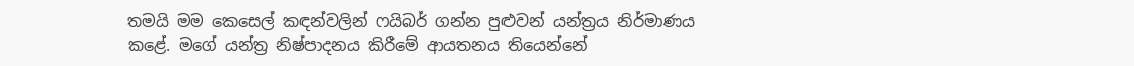තමයි මම කෙසෙල් කඳන්වලින් ෆයිබර් ගන්න පුළුවන් යන්ත්‍රය නිර්මාණය කළේ. මගේ යන්ත්‍ර නිෂ්පාදනය කිරීමේ ආයතනය තියෙන්නේ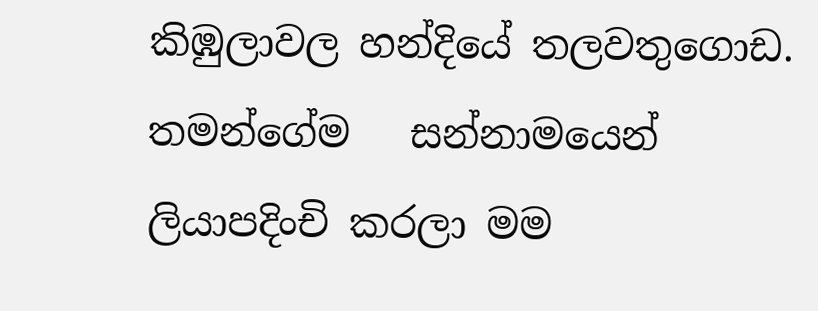කිඹුලාවල හන්දියේ තලවතුගොඩ. තමන්ගේම   සන්නාමයෙන් ලියාපදිංචි කරලා මම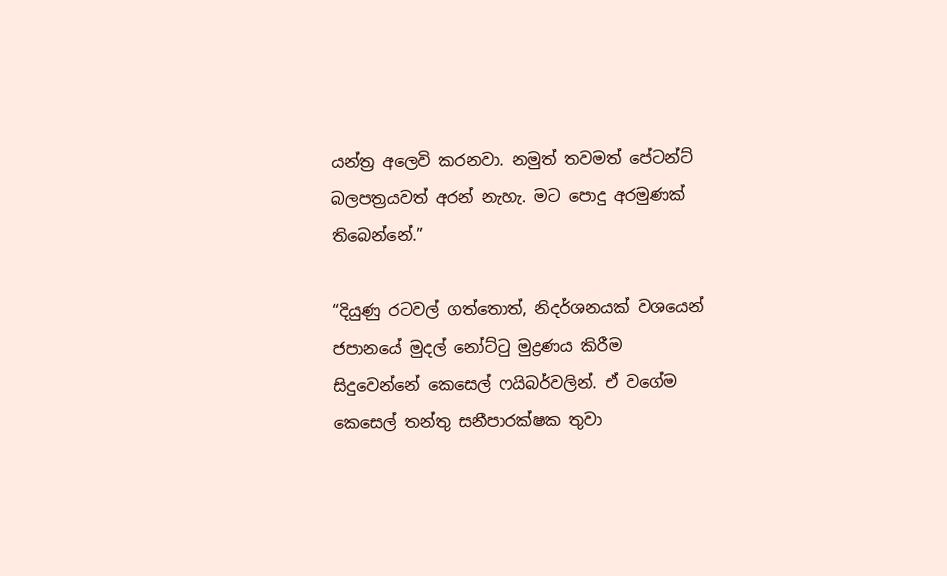යන්ත්‍ර අලෙවි කරනවා. නමුත් තවමත් පේටන්ට් බලපත්‍රයවත් අරන් නැහැ. මට පොදු අරමුණක් තිබෙන්නේ.”

“දියුණු රටවල් ගත්තොත්, නිදර්ශනයක් වශයෙන් ජපානයේ මුදල් නෝට්ටු මුද්‍රණය කිරීම සිදුවෙන්නේ කෙසෙල් ෆයිබර්වලින්. ඒ වගේම කෙසෙල් තන්තු සනීපාරක්ෂක තුවා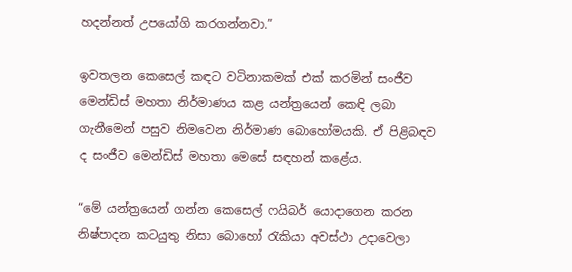හදන්නත් උපයෝගි කරගන්නවා.”

ඉවතලන කෙසෙල් කඳට වටිනාකමක් එක් කරමින් සංජීව මෙන්ඩිස් මහතා නිර්මාණය කළ යන්ත්‍රයෙන් කෙඳි ලබා ගැනීමෙන් පසුව නිමවෙන නිර්මාණ බොහෝමයකි. ඒ පිළිබඳව ද සංජීව මෙන්ඩිස් මහතා මෙසේ සඳහන් කළේය.

“මේ යන්ත්‍රයෙන් ගන්න කෙසෙල් ෆයිබර් යොදාගෙන කරන නිෂ්පාදන කටයුතු නිසා බොහෝ රැකියා අවස්ථා උදාවෙලා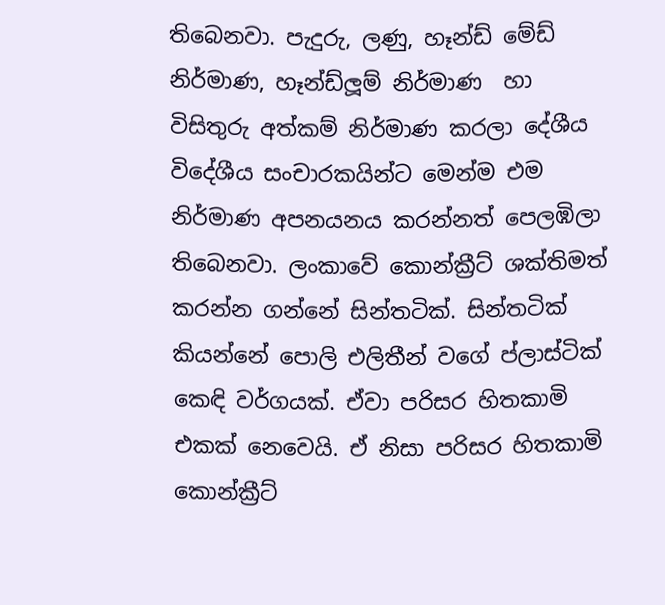තිබෙනවා. පැදුරු, ලණු, හෑන්ඩ් මේඩ් නිර්මාණ, හෑන්ඩ්ලූම් නිර්මාණ  හා විසිතුරු අත්කම් නිර්මාණ කරලා දේශීය විදේශීය සංචාරකයින්ට මෙන්ම එම නිර්මාණ අපනයනය කරන්නත් පෙලඹිලා තිබෙනවා. ලංකාවේ කොන්ක්‍රීට් ශක්තිමත් කරන්න ගන්නේ සින්තටික්. සින්තටික් කියන්නේ පොලි එලිතීන් වගේ ප්ලාස්ටික් කෙඳි වර්ගයක්. ඒවා පරිසර හිතකාමි එකක් නෙවෙයි. ඒ නිසා පරිසර හිතකාමි කොන්ක්‍රීට්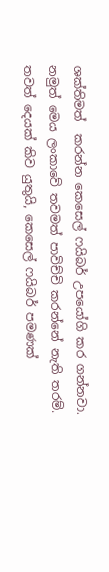ශක්තිමත්  කරන්න කෙසෙල් ෆයිබර් උපයෝගි කර ගන්නවා. නමුත් මෙය ලංකාවේ තවමත් පාවිච්චි කරන්නේ නැති තරම්. තවත් දෙයක් කිව යුතුයි, කෙසෙල් ෆයිබර් පමණක්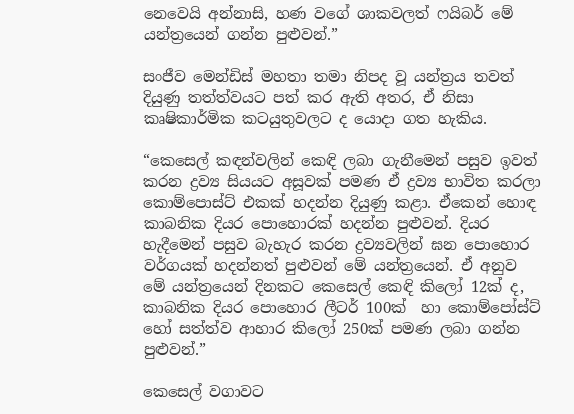නෙවෙයි අන්නාසි, හණ වගේ ශාකවලත් ෆයිබර් මේ යන්ත්‍රයෙන් ගන්න පුළුවන්.”

සංජීව මෙන්ඩිස් මහතා තමා නිපද වූ යන්ත්‍රය තවත් දියුණු තත්ත්වයට පත් කර ඇති අතර, ඒ නිසා කෘෂිකාර්මික කටයුතුවලට ද යොදා ගත හැකිය.

“කෙසෙල් කඳන්වලින් කෙඳි ලබා ගැනීමෙන් පසුව ඉවත් කරන ද්‍රව්‍ය සියයට අසූවක් පමණ ඒ ද්‍රව්‍ය භාවිත කරලා කොම්පොස්ට් එකක් හදන්න දියුණු කළා. ඒකෙන් හොඳ කාබනික දියර පොහොරක් හදන්න පුළුවන්. දියර හැදීමෙන් පසුව බැහැර කරන ද්‍රව්‍යවලින් ඝන පොහොර වර්ගයක් හදන්නත් පුළුවන් මේ යන්ත්‍රයෙන්. ඒ අනුව මේ යන්ත්‍රයෙන් දිනකට කෙසෙල් කෙඳි කිලෝ 12ක් ද, කාබනික දියර පොහොර ලීටර් 100ක්  හා කොම්පෝස්ට් හෝ සත්ත්ව ආහාර කිලෝ 250ක් පමණ ලබා ගන්න පුළුවන්.”

කෙසෙල් වගාවට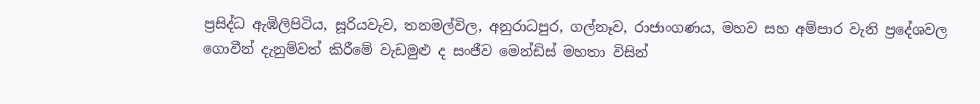ප්‍රසිද්ධ ඇඹිලිපිටිය, සූරියවැව, තනමල්විල, අනුරාධපුර, ගල්නෑව, රාජාංගණය, මහව සහ අම්පාර වැනි ප්‍රදේශවල ගොවීන් දැනුම්වත් කිරීමේ වැඩමුළු ද සංජීව මෙන්ඩිස් මහතා විසින්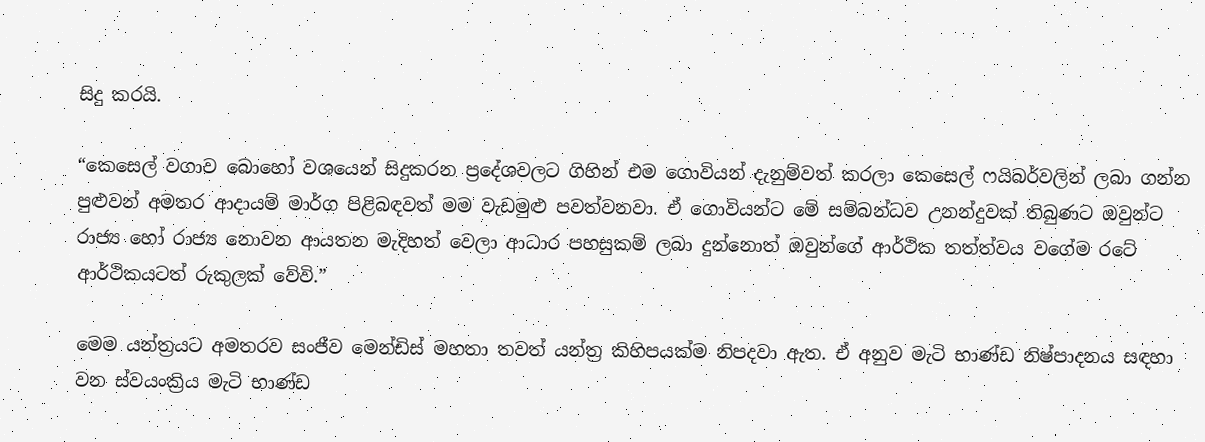සිදු කරයි.

“කෙසෙල් වගාව බොහෝ වශයෙන් සිදුකරන ප්‍රදේශවලට ගිහින් එම ගොවියන් දැනුම්වත් කරලා කෙසෙල් ෆයිබර්වලින් ලබා ගන්න පුළුවන් අමතර ආදායම් මාර්ග පිළිබඳවත් මම වැඩමුළු පවත්වනවා. ඒ ගොවියන්ට මේ සම්බන්ධව උනන්දුවක් තිබුණට ඔවුන්ට රාජ්‍ය හෝ රාජ්‍ය නොවන ආයතන මැදිහත් වෙලා ආධාර පහසුකම් ලබා දුන්නොත් ඔවුන්ගේ ආර්ථික තත්ත්වය වගේම රටේ ආර්ථිකයටත් රුකුලක් වේවි.”

මෙම යන්ත්‍රයට අමතරව සංජීව මෙන්ඩිස් මහතා තවත් යන්ත්‍ර කිහිපයක්ම නිපදවා ඇත. ඒ අනුව මැටි භාණ්ඩ නිෂ්පාදනය සඳහා වන ස්වයංක්‍රිය මැටි භාණ්ඩ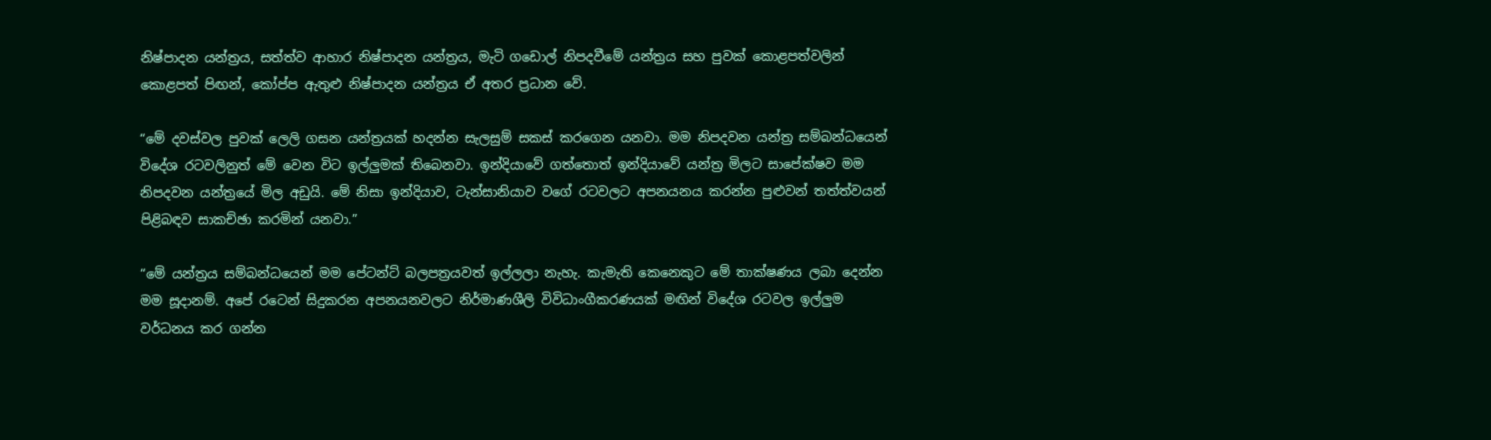නිෂ්පාදන යන්ත්‍රය, සත්ත්ව ආහාර නිෂ්පාදන යන්ත්‍රය, මැටි ගඩොල් නිපදවීමේ යන්ත්‍රය සහ පුවක් කොළපත්වලින් කොළපත් පිඟන්, කෝප්ප ඇතුළු නිෂ්පාදන යන්ත්‍රය ඒ අතර ප්‍රධාන වේ.

“මේ දවස්වල පුවක් ලෙලි ගසන යන්ත්‍රයක් හදන්න සැලසුම් සකස් කරගෙන යනවා. මම නිපදවන යන්ත්‍ර සම්බන්ධයෙන් විදේශ රටවලිනුත් මේ වෙන විට ඉල්ලුමක් තිබෙනවා. ඉන්දියාවේ ගත්තොත් ඉන්දියාවේ යන්ත්‍ර මිලට සාපේක්ෂව මම නිපදවන යන්ත්‍රයේ මිල අඩුයි. මේ නිසා ඉන්දියාව, ටැන්සානියාව වගේ රටවලට අපනයනය කරන්න පුළුවන් තත්ත්වයන් පිළිබඳව සාකච්ඡා කරමින් යනවා.”

“මේ යන්ත්‍රය සම්බන්ධයෙන් මම පේටන්ට් බලපත්‍රයවත් ඉල්ලලා නැහැ. කැමැති කෙනෙකුට මේ තාක්ෂණය ලබා දෙන්න මම සූදානම්. අපේ රටෙන් සිදුකරන අපනයනවලට නිර්මාණශීලි විවිධාංගීකරණයක් මඟින් විදේශ රටවල ඉල්ලුම වර්ධනය කර ගන්න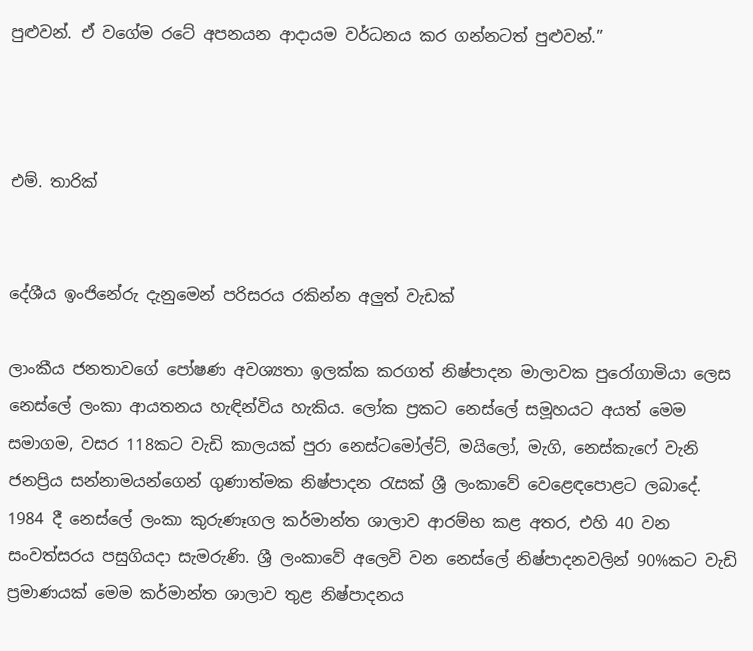පුළුවන්. ඒ වගේම රටේ අපනයන ආදායම වර්ධනය කර ගන්නටත් පුළුවන්.”



එම්. තාරික්


දේශීය ඉංජිනේරු දැනුමෙන් පරිසරය රකින්න අලුත් වැඩක්

ලාංකීය ජනතාවගේ පෝෂණ අවශ්‍යතා ඉලක්ක කරගත් නිෂ්පාදන මාලාවක පුරෝගාමියා ලෙස නෙස්ලේ ලංකා ආයතනය හැඳින්විය හැකිය. ලෝක ප්‍රකට නෙස්ලේ සමූහයට අයත් මෙම සමාගම, වසර 118කට වැඩි කාලයක් පුරා නෙස්ටමෝල්ට්, මයිලෝ, මැගි, නෙස්කැෆේ වැනි ජනප්‍රිය සන්නාමයන්ගෙන් ගුණාත්මක නිෂ්පාදන රැසක් ශ්‍රී ලංකාවේ වෙළෙඳපොළට ලබාදේ. 1984 දී නෙස්ලේ ලංකා කුරුණෑගල කර්මාන්ත ශාලාව ආරම්භ කළ අතර, එහි 40 වන සංවත්සරය පසුගියදා සැමරුණි. ශ්‍රී ලංකාවේ අලෙවි වන නෙස්ලේ නිෂ්පාදනවලින් 90%කට වැඩි ප්‍රමාණයක් මෙම කර්මාන්ත ශාලාව තුළ නිෂ්පාදනය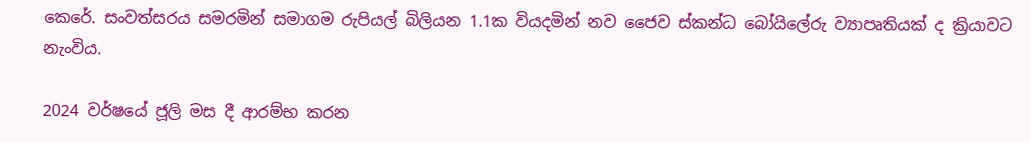කෙරේ. සංවත්සරය සමරමින් සමාගම රුපියල් බිලියන 1.1ක වියදමින් නව ජෛව ස්කන්ධ බෝයිලේරු ව්‍යාපෘතියක් ද ක්‍රියාවට නැංවිය.

2024 වර්ෂයේ ජූලි මස දී ආරම්භ කරන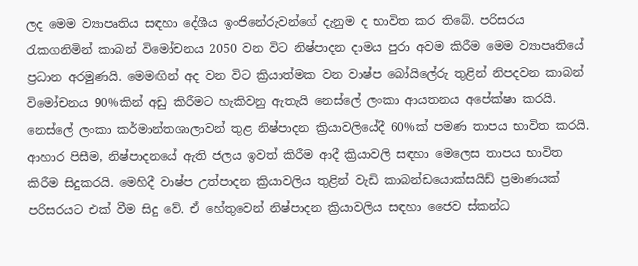ලද මෙම ව්‍යාපෘතිය සඳහා දේශීය ඉංජිනේරුවන්ගේ දැනුම ද භාවිත කර තිබේ. පරිසරය රැකගනිමින් කාබන් විමෝචනය 2050 වන විට නිෂ්පාදන දාමය පුරා අවම කිරීම මෙම ව්‍යාපෘතියේ ප්‍රධාන අරමුණයි. මෙමඟින් අද වන විට ක්‍රියාත්මක වන වාෂ්ප බෝයිලේරු තුළින් නිපදවන කාබන් විමෝචනය 90%කින් අඩු කිරීමට හැකිවනු ඇතැයි නෙස්ලේ ලංකා ආයතනය අපේක්ෂා කරයි. නෙස්ලේ ලංකා කර්මාන්තශාලාවන් තුළ නිෂ්පාදන ක්‍රියාවලියේදී 60%ක් පමණ තාපය භාවිත කරයි. ආහාර පිසීම, නිෂ්පාදනයේ ඇති ජලය ඉවත් කිරීම ආදී ක්‍රියාවලි සඳහා මෙලෙස තාපය භාවිත කිරීම සිදුකරයි. මෙහිදී වාෂ්ප උත්පාදන ක්‍රියාවලිය තුළින් වැඩි කාබන්ඩයොක්සයිඩ් ප්‍රමාණයක් පරිසරයට එක් වීම සිදු වේ. ඒ හේතුවෙන් නිෂ්පාදන ක්‍රියාවලිය සඳහා ජෛව ස්කන්ධ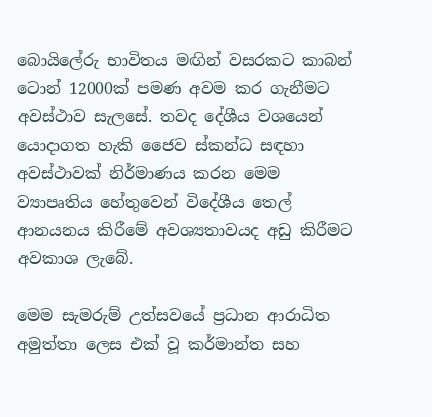බොයිලේරු භාවිතය මඟින් වසරකට කාබන් ටොන් 12000ක් පමණ අවම කර ගැනීමට අවස්ථාව සැලසේ. තවද දේශීය වශයෙන් යොදාගත හැකි ජෛව ස්කන්ධ සඳහා අවස්ථාවක් නිර්මාණය කරන මෙම ව්‍යාපෘතිය හේතුවෙන් විදේශීය තෙල් ආනයනය කිරීමේ අවශ්‍යතාවයද අඩු කිරීමට අවකාශ ලැබේ.

මෙම සැමරුම් උත්සවයේ ප්‍රධාන ආරාධිත අමුත්තා ලෙස එක් වූ කර්මාන්ත සහ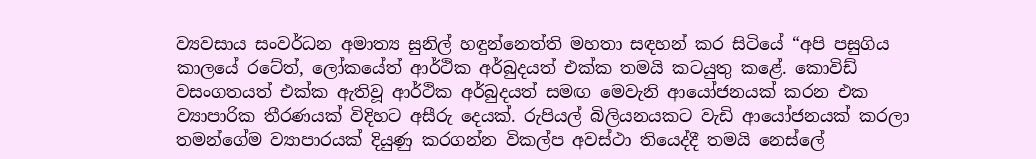ව්‍යවසාය සංවර්ධන අමාත්‍ය සුනිල් හඳුන්නෙත්ති මහතා සඳහන් කර සිටියේ “අපි පසුගිය කාලයේ රටේත්, ලෝකයේත් ආර්ථික අර්බුදයත් එක්ක තමයි කටයුතු කළේ. කොවිඩ් වසංගතයත් එක්ක ඇතිවූ ආර්ථික අර්බුදයත් සමඟ මෙවැනි ආයෝජනයක් කරන එක ව්‍යාපාරික තීරණයක් විදිහට අසීරු දෙයක්. රුපියල් බිලියනයකට වැඩි ආයෝජනයක් කරලා තමන්ගේම ව්‍යාපාරයක් දියුණු කරගන්න විකල්ප අවස්ථා තියෙද්දී තමයි නෙස්ලේ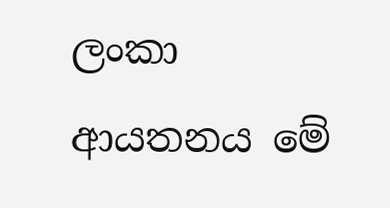ලංකා ආයතනය මේ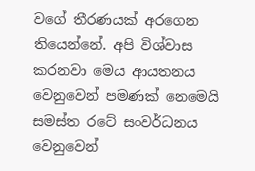වගේ තීරණයක් අරගෙන තියෙන්නේ. අපි විශ්වාස කරනවා මෙය ආයතනය වෙනුවෙන් පමණක් නෙමෙයි සමස්ත රටේ සංවර්ධනය වෙනුවෙන්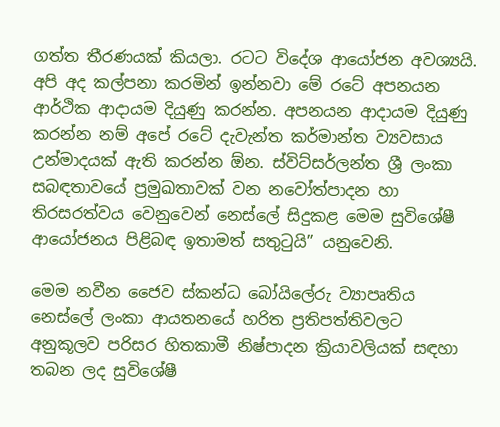ගත්ත තීරණයක් කියලා. රටට විදේශ ආයෝජන අවශ්‍යයි. අපි අද කල්පනා කරමින් ඉන්නවා මේ රටේ අපනයන ආර්ථික ආදායම දියුණු කරන්න. අපනයන ආදායම දියුණු කරන්න නම් අපේ රටේ දැවැන්ත කර්මාන්ත ව්‍යවසාය උන්මාදයක් ඇති කරන්න ඕන. ස්විට්සර්ලන්ත ශ්‍රී ලංකා සබඳතාවයේ ප්‍රමුඛතාවක් වන නවෝත්පාදන හා තිරසරත්වය වෙනුවෙන් නෙස්ලේ සිදුකළ මෙම සුවිශේෂී ආයෝජනය පිළිබඳ ඉතාමත් සතුටුයි” යනුවෙනි.

මෙම නවීන ජෛව ස්කන්ධ බෝයිලේරු ව්‍යාපෘතිය නෙස්ලේ ලංකා ආයතනයේ හරිත ප්‍රතිපත්තිවලට අනුකූලව පරිසර හිතකාමී නිෂ්පාදන ක්‍රියාවලියක් සඳහා තබන ලද සුවිශේෂී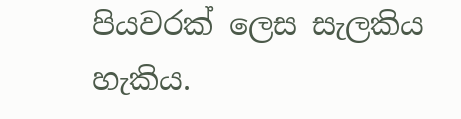පියවරක් ලෙස සැලකිය හැකිය.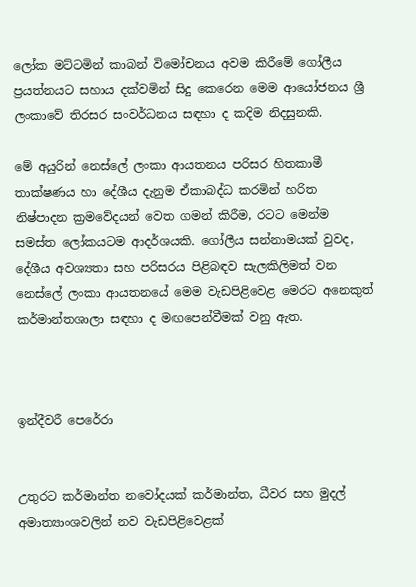ලෝක මට්ටමින් කාබන් විමෝචනය අවම කිරීමේ ගෝලීය ප්‍රයත්නයට සහාය දක්වමින් සිදු කෙරෙන මෙම ආයෝජනය ශ්‍රී ලංකාවේ තිරසර සංවර්ධනය සඳහා ද කදිම නිදසුනකි.

මේ අයුරින් නෙස්ලේ ලංකා ආයතනය පරිසර හිතකාමී තාක්ෂණය හා දේශීය දැනුම ඒකාබද්ධ කරමින් හරිත නිෂ්පාදන ක්‍රමවේදයන් වෙත ගමන් කිරීම, රටට මෙන්ම සමස්ත ලෝකයටම ආදර්ශයකි. ගෝලීය සන්නාමයක් වුවද, දේශීය අවශ්‍යතා සහ පරිසරය පිළිබඳව සැලකිලිමත් වන නෙස්ලේ ලංකා ආයතනයේ මෙම වැඩපිළිවෙළ මෙරට අනෙකුත් කර්මාන්තශාලා සඳහා ද මඟපෙන්වීමක් වනු ඇත.



ඉන්දීවරී පෙරේරා


උතුරට කර්මාන්ත නවෝදයක් කර්මාන්ත, ධීවර සහ මුදල් අමාත්‍යාංශවලින් නව වැඩපිළිවෙළක්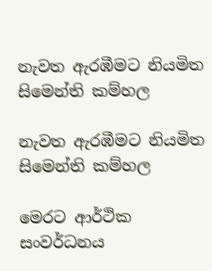නැවත ඇරඹීමට නියමිත සිමෙන්ති කම්හල

නැවත ඇරඹීමට නියමිත සිමෙන්ති කම්හල

මෙරට ආර්ථික සංවර්ධනය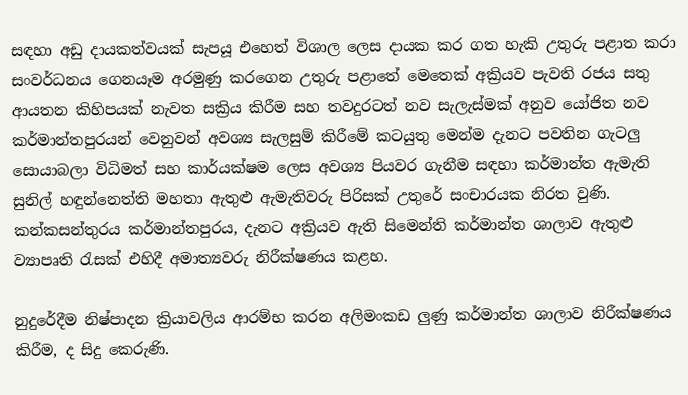සඳහා අඩු දායකත්වයක් සැපයූ එහෙත් විශාල ලෙස දායක කර ගත හැකි උතුරු පළාත කරා සංවර්ධනය ගෙනයෑම අරමුණු කරගෙන උතුරු පළාතේ මෙතෙක් අක්‍රියව පැවති රජය සතු ආයතන කිහිපයක් නැවත සක්‍රිය කිරීම සහ තවදුරටත් නව සැලැස්මක් අනුව යෝජිත නව කර්මාන්තපුරයන් වෙනුවන් අවශ්‍ය සැලසුම් කිරීමේ කටයුතු මෙන්ම දැනට පවතින ගැටලු සොයාබලා විධිමත් සහ කාර්යක්ෂම ලෙස අවශ්‍ය පියවර ගැනීම සඳහා කර්මාන්ත ඇමැති සුනිල් හඳුන්නෙත්ති මහතා ඇතුළු ඇමැතිවරු පිරිසක් උතුරේ සංචාරයක නිරත වුණි. කන්කසන්තුරය කර්මාන්තපුරය, දැනට අක්‍රියව ඇති සිමෙන්ති කර්මාන්ත ශාලාව ඇතුළු ව්‍යාපෘති රැසක් එහිදී අමාත්‍යවරු නිරීක්ෂණය කළහ.

නුදුරේදීම නිෂ්පාදන ක්‍රියාවලිය ආරම්භ කරන අලිමංකඩ ලුණු කර්මාන්ත ශාලාව නිරීක්ෂණය කිරීම, ද සිදු කෙරුණි.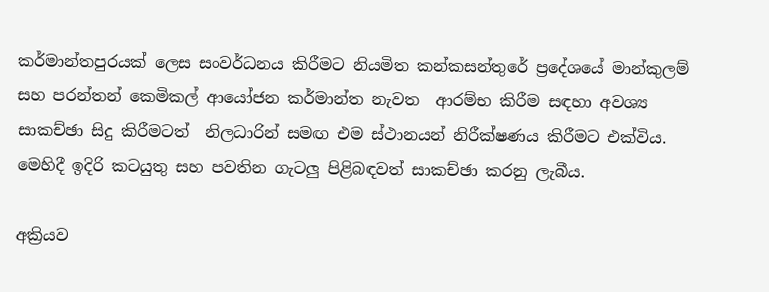කර්මාන්තපුරයක් ලෙස සංවර්ධනය කිරීමට නියමිත කන්කසන්තුරේ ප්‍රදේශයේ මාන්කුලම් සහ පරන්තන් කෙමිකල් ආයෝජන කර්මාන්ත නැවත  ආරම්භ කිරීම සඳහා අවශ්‍ය සාකච්ඡා සිදු කිරීමටත්  නිලධාරින් සමඟ එම ස්ථානයන් නිරීක්ෂණය කිරීමට එක්විය. මෙහිදී ඉදිරි කටයුතු සහ පවතින ගැටලු පිළිබඳවත් සාකච්ඡා කරනු ලැබීය.

අක්‍රියව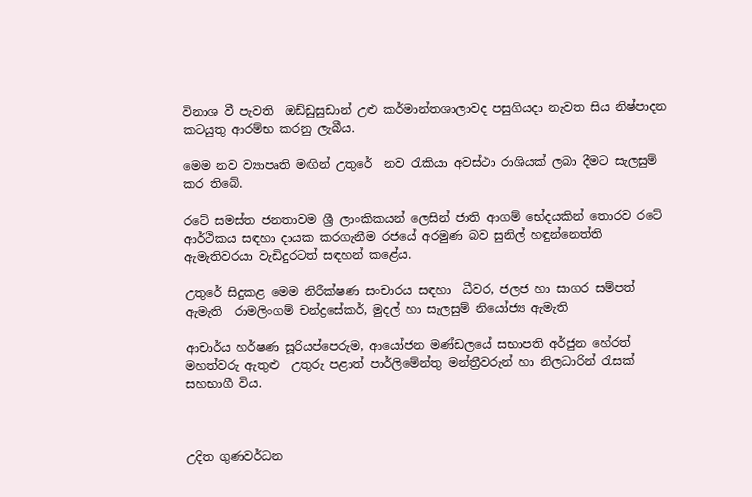විනාශ වී පැවති  ඔඩ්ඩුසුඩාන් උළු කර්මාන්තශාලාවද පසුගියදා නැවත සිය නිෂ්පාදන කටයුතු ආරම්භ කරනු ලැබීය.

මෙම නව ව්‍යාපෘති මඟින් උතුරේ  නව රැකියා අවස්ථා රාශියක් ලබා දීමට සැලසුම් කර තිබේ.

රටේ සමස්ත ජනතාවම ශ්‍රී ලාංකිකයන් ලෙසින් ජාති ආගම් භේදයකින් තොරව රටේ ආර්ථිකය සඳහා දායක කරගැනීම රජයේ අරමුණ බව සුනිල් හඳුන්නෙත්ති ඇමැතිවරයා වැඩිදුරටත් සඳහන් කළේය.

උතුරේ සිදුකළ මෙම නිරීක්ෂණ සංචාරය සඳහා  ධීවර, ජලජ හා සාගර සම්පත් ඇමැති  රාමලිංගම් චන්ද්‍රසේකර්, මුදල් හා සැලසුම් නියෝජ්‍ය ඇමැති

ආචාර්ය හර්ෂණ සූරියප්පෙරුම, ආයෝජන මණ්ඩලයේ සභාපති අර්ජුන හේරත් මහත්වරු ඇතුළු  උතුරු පළාත් පාර්ලිමේන්තු මන්ත්‍රීවරුන් හා නිලධාරින් රැසක් සහභාගී විය.



උදිත ගුණවර්ධන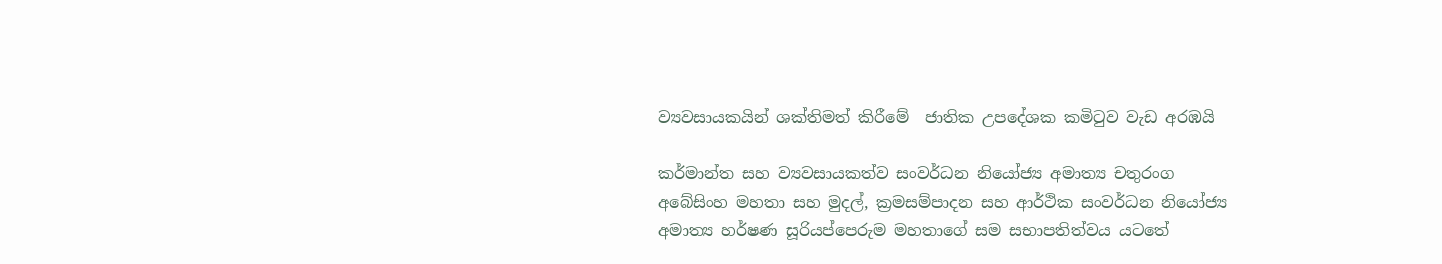ව්‍යවසායකයින් ශක්තිමත් කිරීමේ  ජාතික උපදේශක කමිටුව වැඩ අරඹයි

කර්මාන්ත සහ ව්‍යවසායකත්ව සංවර්ධන නියෝජ්‍ය අමාත්‍ය චතුරංග අබේසිංහ මහතා සහ මුදල්, ක්‍රමසම්පාදන සහ ආර්ථික සංවර්ධන නියෝජ්‍ය අමාත්‍ය හර්ෂණ සූරියප්පෙරුම මහතාගේ සම සභාපතිත්වය යටතේ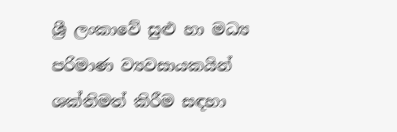ශ්‍රී ලංකාවේ සුළු හා මධ්‍ය පරිමාණ ව්‍යවසායකයින් ශක්තිමත් කිරීම සඳහා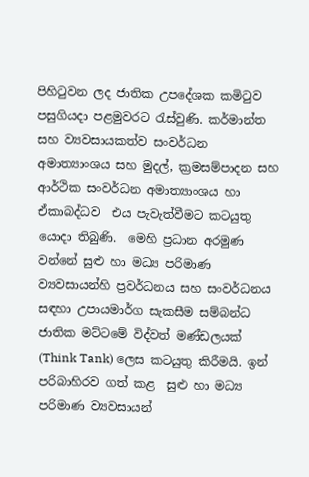පිහි‌ටුවන ලද ජාතික උපදේශක කමිටුව පසුගියදා පළමුවරට රැස්වුණි. කර්මාන්ත සහ ව්‍යවසායකත්ව සංවර්ධන අමාත්‍යාංශය සහ මුදල්, ක්‍රමසම්පාදන සහ ආර්ථික සංවර්ධන අමාත්‍යාංශය හා  ඒකාබද්ධව  එය පැවැත්වීමට කටයුතු යොදා තිබුණි.  මෙහි ප්‍රධාන අරමුණ වන්නේ සුළු හා මධ්‍ය පරිමාණ ව්‍යවසායන්හි ප්‍රවර්ධනය සහ සංවර්ධනය සඳහා උපායමාර්ග සැකසීම සම්බන්ධ ජාතික මට්ටමේ විද්වත් මණ්ඩලයක් (Think Tank) ලෙස කටයුතු කිරීමයි. ඉන් පරිබාහිරව ගත් කළ  සුළු හා මධ්‍ය පරිමාණ ව්‍යවසායන්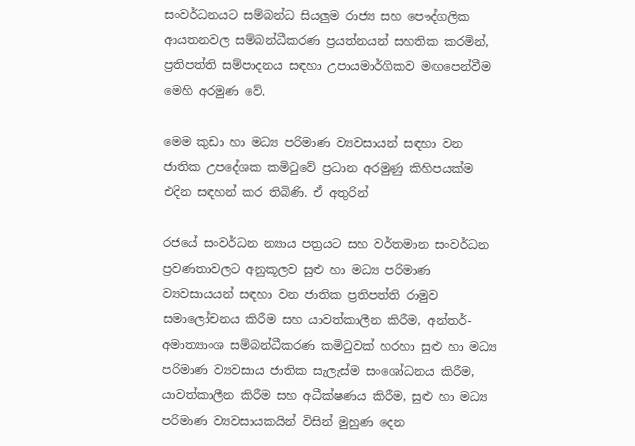සංවර්ධනයට සම්බන්ධ සියලුම රාජ්‍ය සහ පෞද්ගලික ආයතනවල සම්බන්ධීකරණ ප්‍රයත්නයන් සහතික කරමින්, ප්‍රතිපත්ති සම්පාදනය සඳහා උපායමාර්ගිකව මඟපෙන්වීම මෙහි අරමුණ වේ.

මෙම කුඩා හා මධ්‍ය පරිමාණ ව්‍යවසායන් සඳහා වන ජාතික උපදේශක කමිටුවේ ප්‍රධාන අරමුණු කිහිපයක්ම එදින සඳහන් කර තිබිණි. ඒ අතුරින්

රජයේ සංවර්ධන න්‍යාය පත්‍රයට සහ වර්තමාන සංවර්ධන ප්‍රවණතාවලට අනුකූලව සුළු හා මධ්‍ය පරිමාණ ව්‍යවසායයන් සඳහා වන ජාතික ප්‍රතිපත්ති රාමුව සමාලෝචනය කිරීම සහ යාවත්කාලීන කිරීම, අන්තර්-අමාත්‍යාංශ සම්බන්ධීකරණ කමිටුවක් හරහා සුළු හා මධ්‍ය පරිමාණ ව්‍යවසාය ජාතික සැලැස්ම සංශෝධනය කිරීම, යාවත්කාලීන කිරීම සහ අධීක්ෂණය කිරීම, සුළු හා මධ්‍ය පරිමාණ ව්‍යවසායකයින් විසින් මුහුණ දෙන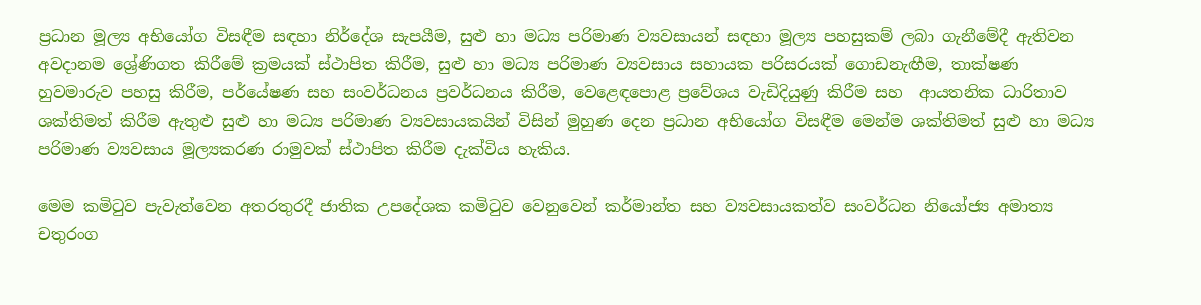ප්‍රධාන මූල්‍ය අභියෝග විසඳීම සඳහා නිර්දේශ සැපයීම, සුළු හා මධ්‍ය පරිමාණ ව්‍යවසායන් සඳහා මූල්‍ය පහසුකම් ලබා ගැනීමේදී ඇතිවන අවදානම ශ්‍රේණිගත කිරීමේ ක්‍රමයක් ස්ථාපිත කිරීම, සුළු හා මධ්‍ය පරිමාණ ව්‍යවසාය සහායක පරිසරයක් ගොඩනැඟීම, තාක්ෂණ හුවමාරුව පහසු කිරීම, පර්යේෂණ සහ සංවර්ධනය ප්‍රවර්ධනය කිරීම, වෙළෙඳපොළ ප්‍රවේශය වැඩිදියුණු කිරීම සහ  ආයතනික ධාරිතාව ශක්තිමත් කිරීම ඇතුළු සුළු හා මධ්‍ය පරිමාණ ව්‍යවසායකයින් විසින් මුහුණ දෙන ප්‍රධාන අභියෝග විසඳීම මෙන්ම ශක්තිමත් සුළු හා මධ්‍ය පරිමාණ ව්‍යවසාය මූල්‍යකරණ රාමුවක් ස්ථාපිත කිරීම දැක්විය හැකිය.

මෙම කමිටුව පැවැත්වෙන අතරතුරදී ජාතික උපදේශක කමිටුව වෙනුවෙන් කර්මාන්ත සහ ව්‍යවසායකත්ව සංවර්ධන නියෝජ්‍ය අමාත්‍ය චතුරංග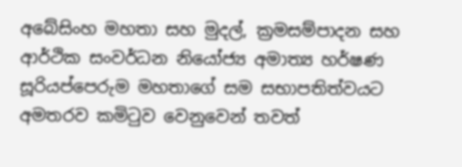අබේසිංහ මහතා සහ මුදල්, ක්‍රමසම්පාදන සහ ආර්ථික සංවර්ධන නියෝජ්‍ය අමාත්‍ය හර්ෂණ සූරියප්පෙරුම මහතාගේ සම සභාපතිත්වයට අමතරව කමිටුව වෙනුවෙන් තවත්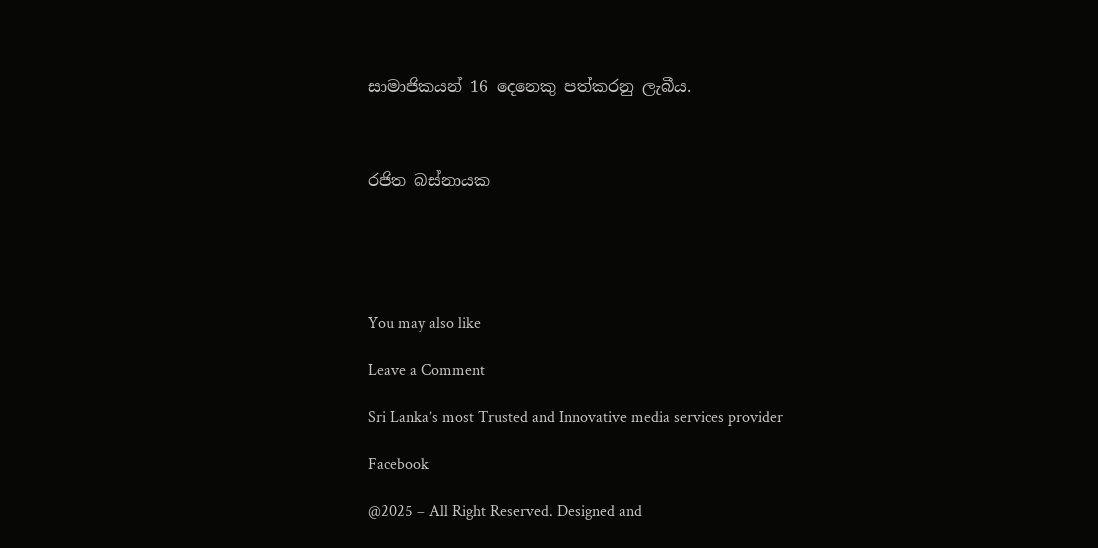සාමාජිකයන් 16 දෙනෙකු පත්කරනු ලැබීය.



රජිත බස්නායක





You may also like

Leave a Comment

Sri Lanka’s most Trusted and Innovative media services provider

Facebook

@2025 – All Right Reserved. Designed and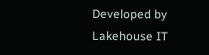Developed by Lakehouse IT